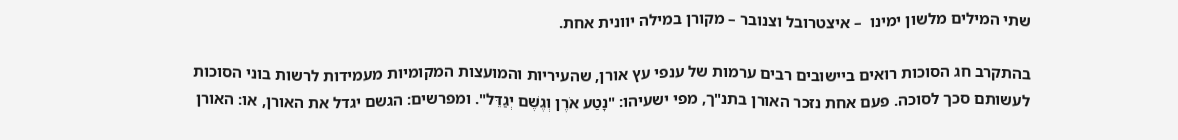שתי המילים מלשון ימינו  – איצטרובל וצנובר – מקורן במילה יוונית אחת.

בהתקרב חג הסוכות רואים ביישובים רבים ערמות של ענפי עץ אורן, שהעיריות והמועצות המקומיות מעמידות לרשות בוני הסוכות לעשותם סכך לסוכה. פעם אחת נזכר האורן בתנ"ך, מפי ישעיהו: "נָטַע אֹרֶן וְגֶשֶׁם יְגַדֵּל". ומפרשים: הגשם יגדל את האורן, או: האורן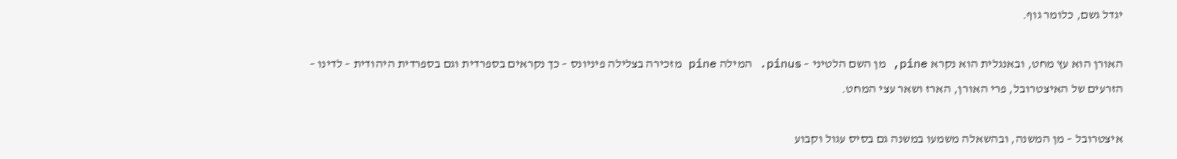יגדל גשם, כלומר גוף.

האורן הוא עץ מחט, ובאנגלית הוא נקרא pine, מן השם הלטיני – pinus. המילה pine מזכירה בצלילה פיניונס – כך נקראים בספרדית וגם בספרדית היהודית – לדינו – הזרעים של האיצטרובל, פרי האורן, הארז ושאר עצי המחט.

איצטרובל – מן המשנה, ובהשאלה משמעו במשנה גם בסיס עגול וקבוע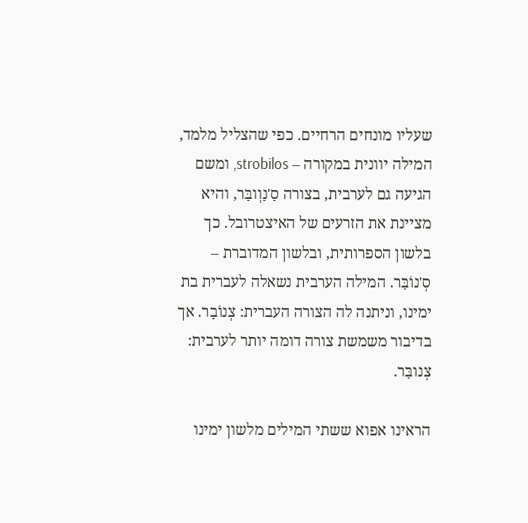שעליו מונחים הרחיים. כפי שהצליל מלמד, המילה יוונית במקורה – strobilos, ומשם הגיעה גם לערבית, בצורה סַ'נַוְובַּר, והיא מציינת את הזרעים של האיצטרובל. כך בלשון הספרותית, ובלשון המדוברת – סְ'נוֹבַּר. המילה הערבית נשאלה לעברית בת ימינו, וניתנה לה הצורה העברית: צְנוֹבָר. אך בדיבור משמשת צורה דומה יותר לערבית: צְנובַּר.

הראינו אפוא ששתי המילים מלשון ימינו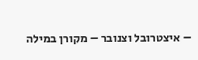– איצטרובל וצנובר – מקורן במילה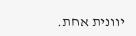יוונית אחת.